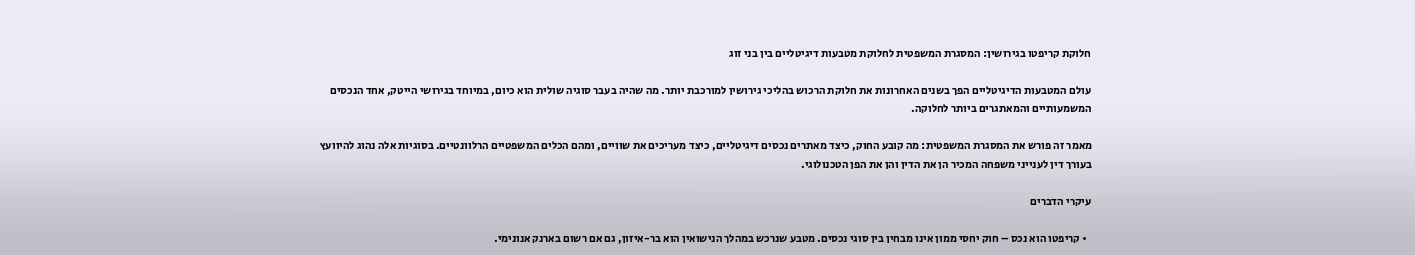חלוקת קריפטו בגירושין: המסגרת המשפטית לחלוקת מטבעות דיגיטליים בין בני זוג

עולם המטבעות הדיגיטליים הפך בשנים האחרונות את חלוקת הרכוש בהליכי גירושין למורכבת יותר. מה שהיה בעבר סוגיה שולית הוא כיום, במיוחד בגירושי הייטק, אחד הנכסים המשמעותיים והמאתגרים ביותר לחלוקה.

מאמר זה פורש את המסגרת המשפטית: מה קובע החוק, כיצד מאתרים נכסים דיגיטליים, כיצד מעריכים את שוויים, ומהם הכלים המשפטיים הרלוונטיים. בסוגיות אלה נהוג להיוועץ בעורך דין לענייני משפחה המכיר הן את הדין והן את הפן הטכנולוגי.

עיקרי הדברים

  • קריפטו הוא נכס – חוק יחסי ממון אינו מבחין בין סוגי נכסים. מטבע שנרכש במהלך הנישואין הוא בר-איזון, גם אם רשום בארנק אנונימי.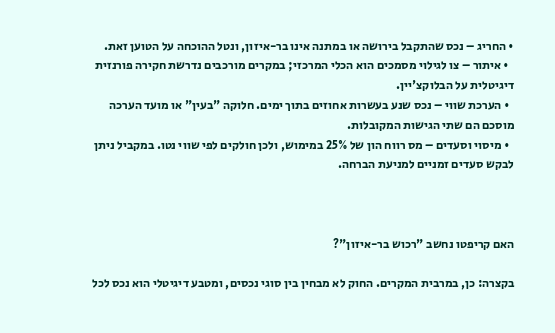• החריג – נכס שהתקבל בירושה או במתנה אינו בר-איזון, ונטל ההוכחה על הטוען זאת.
  • איתור – צו לגילוי מסמכים הוא הכלי המרכזי; במקרים מורכבים נדרשת חקירה פורנזית דיגיטלית על הבלוקצ'יין.
  • הערכת שווי – נכס שנע בעשרות אחוזים בתוך ימים. חלוקה "בעין" או מועד הערכה מוסכם הם שתי הגישות המקובלות.
  • מיסוי וסעדים – מס רווח הון של 25% במימוש, ולכן חולקים לפי שווי נטו. במקביל ניתן לבקש סעדים זמניים למניעת הברחה.



האם קריפטו נחשב "רכוש בר-איזון"?

בקצרה: כן, במרבית המקרים. החוק לא מבחין בין סוגי נכסים, ומטבע דיגיטלי הוא נכס לכל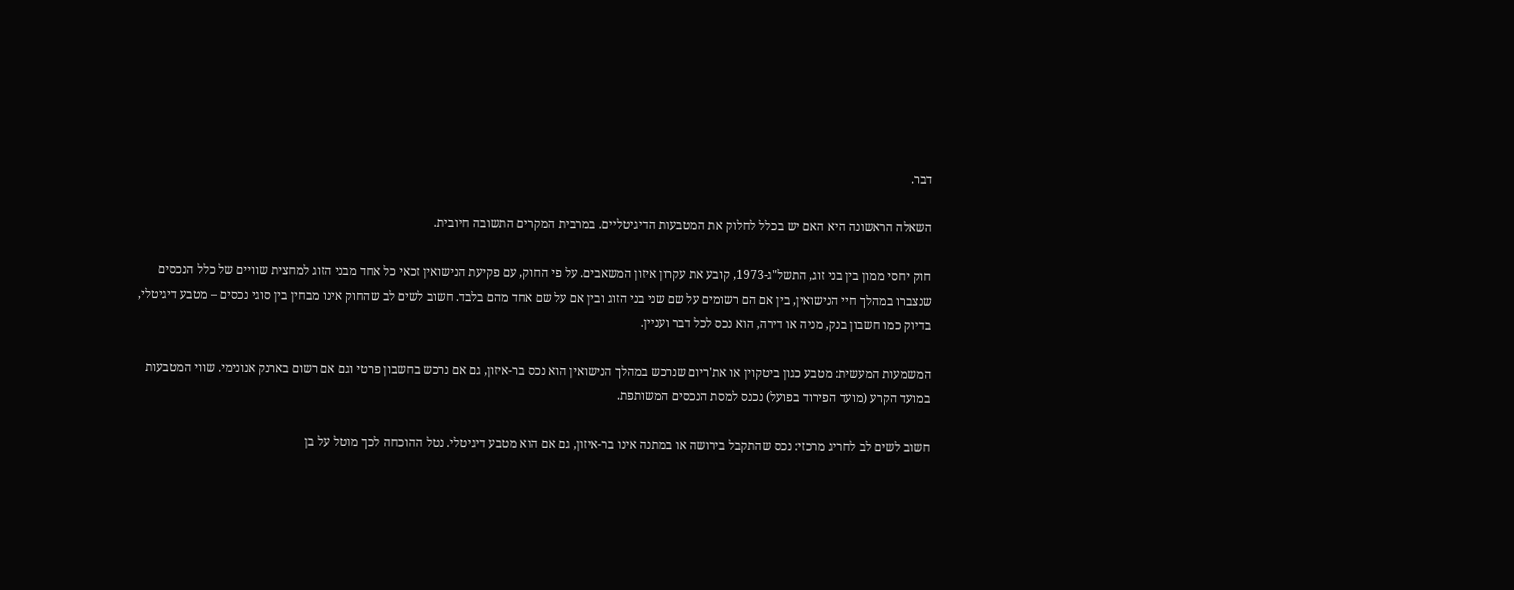דבר.

השאלה הראשונה היא האם יש בכלל לחלוק את המטבעות הדיגיטליים. במרבית המקרים התשובה חיובית.

חוק יחסי ממון בין בני זוג, התשל"ג-1973, קובע את עקרון איזון המשאבים. על פי החוק, עם פקיעת הנישואין זכאי כל אחד מבני הזוג למחצית שוויים של כלל הנכסים שנצברו במהלך חיי הנישואין, בין אם הם רשומים על שם שני בני הזוג ובין אם על שם אחד מהם בלבד. חשוב לשים לב שהחוק אינו מבחין בין סוגי נכסים – מטבע דיגיטלי, בדיוק כמו חשבון בנק, מניה או דירה, הוא נכס לכל דבר ועניין.

המשמעות המעשית: מטבע כגון ביטקוין או את'ריום שנרכש במהלך הנישואין הוא נכס בר-איזון, גם אם נרכש בחשבון פרטי וגם אם רשום בארנק אנונימי. שווי המטבעות במועד הקרע (מועד הפירוד בפועל) נכנס למסת הנכסים המשותפת.

חשוב לשים לב לחריג מרכזי: נכס שהתקבל בירושה או במתנה אינו בר-איזון, גם אם הוא מטבע דיגיטלי. נטל ההוכחה לכך מוטל על בן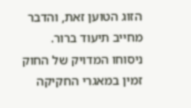הזוג הטוען זאת, והדבר מחייב תיעוד ברור. ניסוחו המדויק של החוק זמין במאגרי החקיקה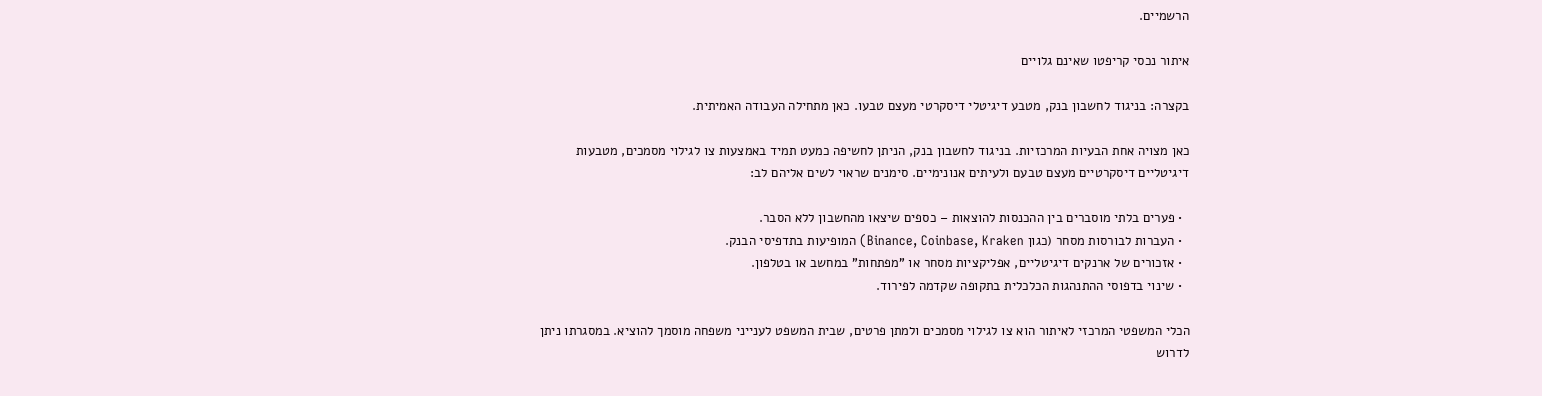הרשמיים.

איתור נכסי קריפטו שאינם גלויים

בקצרה: בניגוד לחשבון בנק, מטבע דיגיטלי דיסקרטי מעצם טבעו. כאן מתחילה העבודה האמיתית.

כאן מצויה אחת הבעיות המרכזיות. בניגוד לחשבון בנק, הניתן לחשיפה כמעט תמיד באמצעות צו לגילוי מסמכים, מטבעות דיגיטליים דיסקרטיים מעצם טבעם ולעיתים אנונימיים. סימנים שראוי לשים אליהם לב:

  • פערים בלתי מוסברים בין ההכנסות להוצאות – כספים שיצאו מהחשבון ללא הסבר.
  • העברות לבורסות מסחר (כגון Binance, Coinbase, Kraken) המופיעות בתדפיסי הבנק.
  • אזכורים של ארנקים דיגיטליים, אפליקציות מסחר או "מפתחות" במחשב או בטלפון.
  • שינוי בדפוסי ההתנהגות הכלכלית בתקופה שקדמה לפירוד.

הכלי המשפטי המרכזי לאיתור הוא צו לגילוי מסמכים ולמתן פרטים, שבית המשפט לענייני משפחה מוסמך להוציא. במסגרתו ניתן לדרוש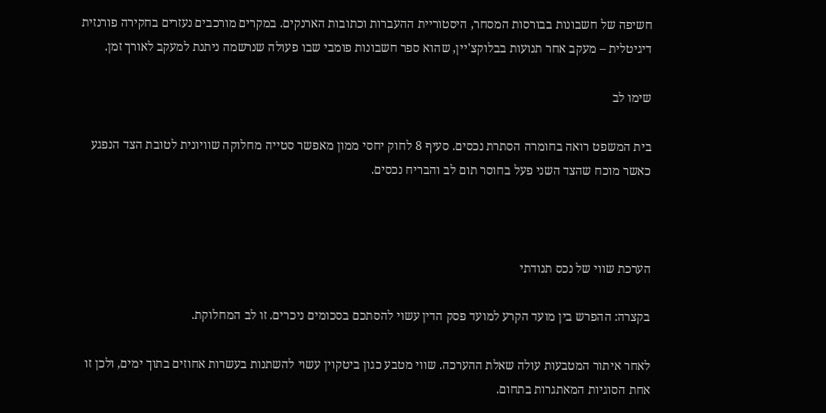חשיפה של חשבונות בבורסות המסחר, היסטוריית ההעברות וכתובות הארנקים. במקרים מורכבים נעזרים בחקירה פורנזית דיגיטלית – מעקב אחר תנועות בבלוקצ'יין, שהוא ספר חשבונות פומבי שבו פעולה שנרשמה ניתנת למעקב לאורך זמן.

שימו לב

בית המשפט רואה בחומרה הסתרת נכסים. סעיף 8 לחוק יחסי ממון מאפשר סטייה מחלוקה שוויונית לטובת הצד הנפגע כאשר מוכח שהצד השני פעל בחוסר תום לב והבריח נכסים.



הערכת שווי של נכס תנודתי

בקצרה: ההפרש בין מועד הקרע למועד פסק הדין עשוי להסתכם בסכומים ניכרים. זו לב המחלוקת.

לאחר איתור המטבעות עולה שאלת ההערכה. שווי מטבע כגון ביטקוין עשוי להשתנות בעשרות אחוזים בתוך ימים, ולכן זו אחת הסוגיות המאתגרות בתחום.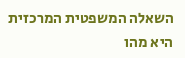השאלה המשפטית המרכזית היא מהו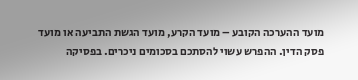מועד ההערכה הקובע – מועד הקרע, מועד הגשת התביעה או מועד פסק הדין. ההפרש עשוי להסתכם בסכומים ניכרים. בפסיקה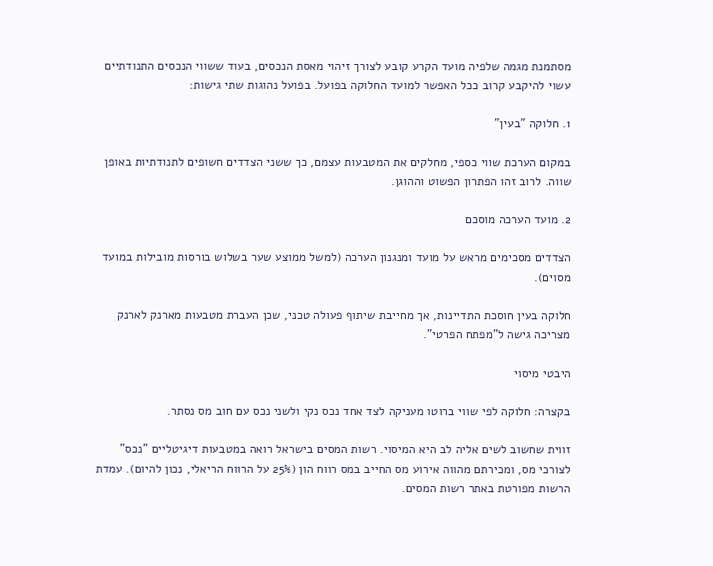מסתמנת מגמה שלפיה מועד הקרע קובע לצורך זיהוי מאסת הנכסים, בעוד ששווי הנכסים התנודתיים עשוי להיקבע קרוב ככל האפשר למועד החלוקה בפועל. בפועל נהוגות שתי גישות:

1. חלוקה "בעין"

במקום הערכת שווי כספי, מחלקים את המטבעות עצמם, כך ששני הצדדים חשופים לתנודתיות באופן שווה. לרוב זהו הפתרון הפשוט וההוגן.

2. מועד הערכה מוסכם

הצדדים מסכימים מראש על מועד ומנגנון הערכה (למשל ממוצע שער בשלוש בורסות מובילות במועד מסוים).

חלוקה בעין חוסכת התדיינות, אך מחייבת שיתוף פעולה טכני, שכן העברת מטבעות מארנק לארנק מצריכה גישה ל"מפתח הפרטי".

היבטי מיסוי

בקצרה: חלוקה לפי שווי ברוטו מעניקה לצד אחד נכס נקי ולשני נכס עם חוב מס נסתר.

זווית שחשוב לשים אליה לב היא המיסוי. רשות המסים בישראל רואה במטבעות דיגיטליים "נכס" לצורכי מס, ומכירתם מהווה אירוע מס החייב במס רווח הון (25% על הרווח הריאלי, נכון להיום). עמדת הרשות מפורטת באתר רשות המסים.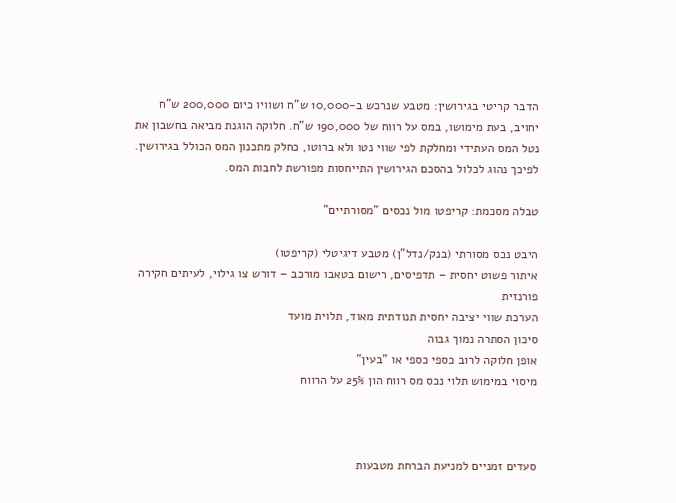הדבר קריטי בגירושין: מטבע שנרכש ב-10,000 ש"ח ושוויו כיום 200,000 ש"ח יחויב, בעת מימושו, במס על רווח של 190,000 ש"ח. חלוקה הוגנת מביאה בחשבון את נטל המס העתידי ומחלקת לפי שווי נטו ולא ברוטו, כחלק מתכנון המס הכולל בגירושין. לפיכך נהוג לכלול בהסכם הגירושין התייחסות מפורשת לחבות המס.

טבלה מסכמת: קריפטו מול נכסים "מסורתיים"

היבט נכס מסורתי (בנק/נדל"ן) מטבע דיגיטלי (קריפטו)
איתור פשוט יחסית – תדפיסים, רישום בטאבו מורכב – דורש צו גילוי, לעיתים חקירה פורנזית
הערכת שווי יציבה יחסית תנודתית מאוד, תלוית מועד
סיכון הסתרה נמוך גבוה
אופן חלוקה לרוב כספי כספי או "בעין"
מיסוי במימוש תלוי נכס מס רווח הון 25% על הרווח



סעדים זמניים למניעת הברחת מטבעות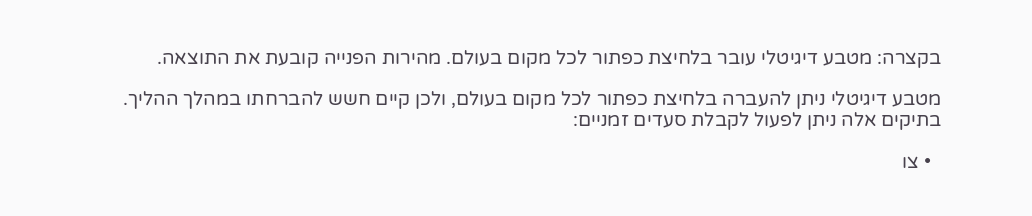בקצרה: מטבע דיגיטלי עובר בלחיצת כפתור לכל מקום בעולם. מהירות הפנייה קובעת את התוצאה.

מטבע דיגיטלי ניתן להעברה בלחיצת כפתור לכל מקום בעולם, ולכן קיים חשש להברחתו במהלך ההליך. בתיקים אלה ניתן לפעול לקבלת סעדים זמניים:

  • צו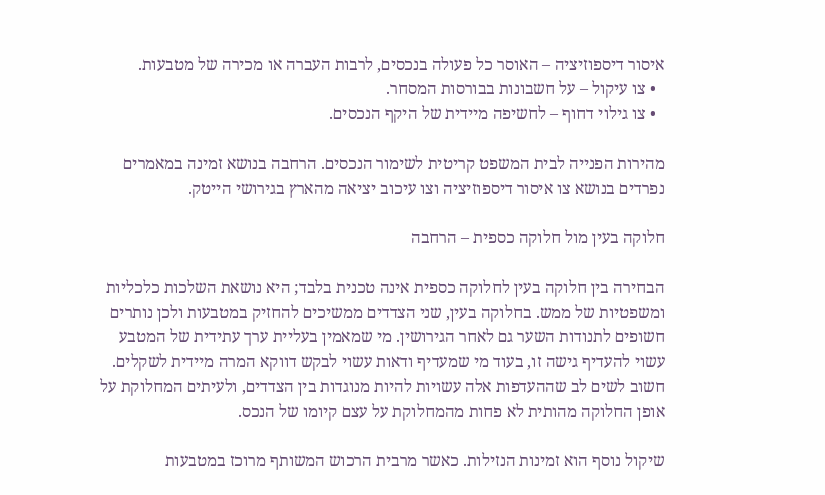איסור דיספוזיציה – האוסר כל פעולה בנכסים, לרבות העברה או מכירה של מטבעות.
  • צו עיקול – על חשבונות בבורסות המסחר.
  • צו גילוי דחוף – לחשיפה מיידית של היקף הנכסים.

מהירות הפנייה לבית המשפט קריטית לשימור הנכסים. הרחבה בנושא זמינה במאמרים נפרדים בנושא צו איסור דיספוזיציה וצו עיכוב יציאה מהארץ בגירושי הייטק.

חלוקה בעין מול חלוקה כספית – הרחבה

הבחירה בין חלוקה בעין לחלוקה כספית אינה טכנית בלבד; היא נושאת השלכות כלכליות ומשפטיות של ממש. בחלוקה בעין, שני הצדדים ממשיכים להחזיק במטבעות ולכן נותרים חשופים לתנודות השער גם לאחר הגירושין. מי שמאמין בעליית ערך עתידית של המטבע עשוי להעדיף גישה זו, בעוד מי שמעדיף ודאות עשוי לבקש דווקא המרה מיידית לשקלים. חשוב לשים לב שההעדפות אלה עשויות להיות מנוגדות בין הצדדים, ולעיתים המחלוקת על אופן החלוקה מהותית לא פחות מהמחלוקת על עצם קיומו של הנכס.

שיקול נוסף הוא זמינות הנזילות. כאשר מרבית הרכוש המשותף מרוכז במטבעות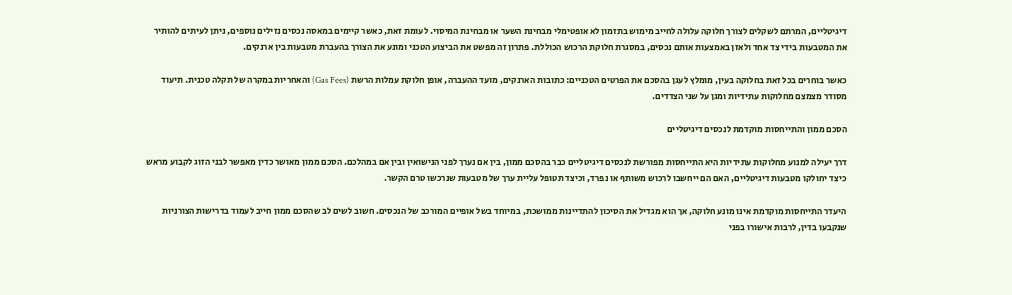דיגיטליים, המרתם לשקלים לצורך חלוקה עלולה לחייב מימוש בתזמון לא אופטימלי מבחינת השער או מבחינת המיסוי. לעומת זאת, כאשר קיימים במאסה נכסים נזילים נוספים, ניתן לעיתים להותיר את המטבעות בידי צד אחד ולאזן באמצעות אותם נכסים, במסגרת חלוקת הרכוש הכוללת. פתרון זה מפשט את הביצוע הטכני ומונע את הצורך בהעברת מטבעות בין ארנקים.

כאשר בוחרים בכל זאת בחלוקה בעין, מומלץ לעגן בהסכם את הפרטים הטכניים: כתובות הארנקים, מועד ההעברה, אופן חלוקת עמלות הרשת (Gas Fees) והאחריות במקרה של תקלה טכנית. תיעוד מסודר מצמצם מחלוקות עתידיות ומגן על שני הצדדים.

הסכם ממון והתייחסות מוקדמת לנכסים דיגיטליים

דרך יעילה למנוע מחלוקות עתידיות היא התייחסות מפורשת לנכסים דיגיטליים כבר בהסכם ממון, בין אם נערך לפני הנישואין ובין אם במהלכם. הסכם ממון מאושר כדין מאפשר לבני הזוג לקבוע מראש כיצד יחולקו מטבעות דיגיטליים, האם הם ייחשבו לרכוש משותף או נפרד, וכיצד תטופל עליית ערך של מטבעות שנרכשו טרם הקשר.

היעדר התייחסות מוקדמת אינו מונע חלוקה, אך הוא מגדיל את הסיכון להתדיינות ממושכת, במיוחד בשל אופיים המורכב של הנכסים. חשוב לשים לב שהסכם ממון חייב לעמוד בדרישות הצורניות שנקבעו בדין, לרבות אישורו בפני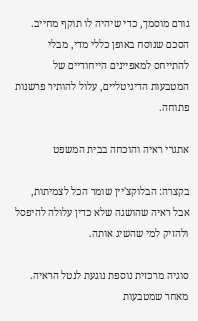גורם מוסמך, כדי שיהיה לו תוקף מחייב. הסכם שנוסח באופן כללי מדי, מבלי להתייחס למאפיינים הייחודיים של המטבעות הדיגיטליים, עלול להותיר פרשנות פתוחה.

אתגרי ראיה והוכחה בבית המשפט

בקצרה: הבלוקצ'יין שומר הכל לצמיתות, אבל ראיה שהושגה שלא כדין עלולה להיפסל ולהזיק למי שהשיג אותה.

סוגיה מרכזית נוספת נוגעת לנטל הראיה. מאחר שמטבעות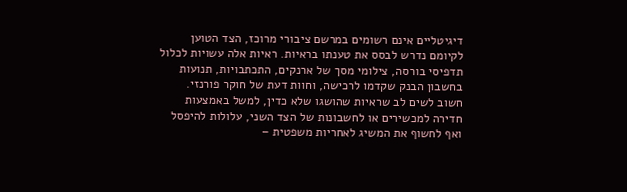דיגיטליים אינם רשומים במרשם ציבורי מרוכז, הצד הטוען לקיומם נדרש לבסס את טענתו בראיות. ראיות אלה עשויות לכלול תדפיסי בורסה, צילומי מסך של ארנקים, התכתבויות, תנועות בחשבון הבנק שקדמו לרכישה, וחוות דעת של חוקר פורנזי. חשוב לשים לב שראיות שהושגו שלא כדין, למשל באמצעות חדירה למכשירים או לחשבונות של הצד השני, עלולות להיפסל ואף לחשוף את המשיג לאחריות משפטית –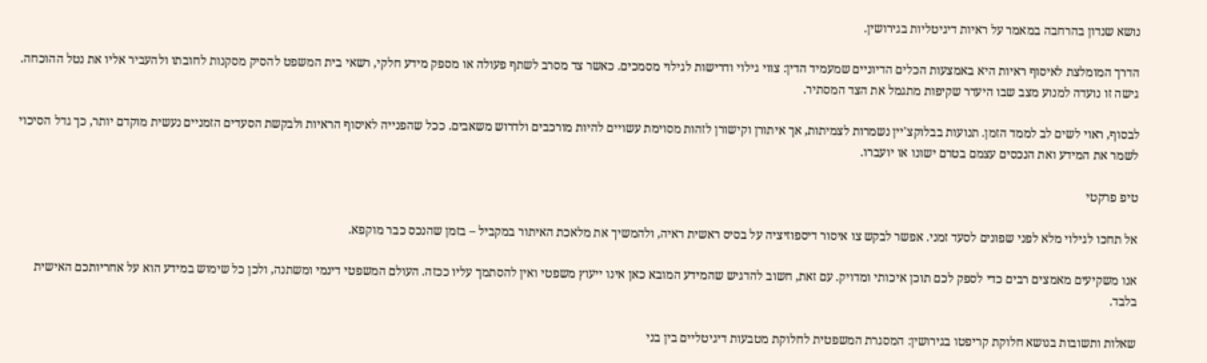נושא שנדון בהרחבה במאמר על ראיות דיגיטליות בגירושין.

הדרך המומלצת לאיסוף ראיות היא באמצעות הכלים הדיוניים שמעמיד הדין: צווי גילוי ודרישות לגילוי מסמכים. כאשר צד מסרב לשתף פעולה או מספק מידע חלקי, רשאי בית המשפט להסיק מסקנות לחובתו ולהעביר אליו את נטל ההוכחה. גישה זו נועדה למנוע מצב שבו היעדר שקיפות מתגמל את הצד המסתיר.

לבסוף, ראוי לשים לב לממד הזמן. תנועות בבלוקצ'יין נשמרות לצמיתות, אך איתורן וקישורן לזהות מסוימת עשויים להיות מורכבים ולדרוש משאבים. ככל שהפנייה לאיסוף הראיות ולבקשת הסעדים הזמניים נעשית מוקדם יותר, כך גדל הסיכוי לשמר את המידע ואת הנכסים עצמם בטרם ישונו או יועברו.

טיפ פרקטי

אל תחכו לגילוי מלא לפני שפונים לסעד זמני. אפשר לבקש צו איסור דיספוזיציה על בסיס ראשית ראיה, ולהמשיך את מלאכת האיתור במקביל – בזמן שהנכס כבר מוקפא.

אנו משקיעים מאמצים רבים כדי לספק לכם תוכן איכותי ומדויק. עם זאת, חשוב להדגיש שהמידע המובא כאן אינו ייעוץ משפטי ואין להסתמך עליו ככזה. העולם המשפטי דינמי ומשתנה, ולכן כל שימוש במידע הוא על אחריותכם האישית בלבד.

שאלות ותשובות בנושא חלוקת קריפטו בגירושין: המסגרת המשפטית לחלוקת מטבעות דיגיטליים בין בני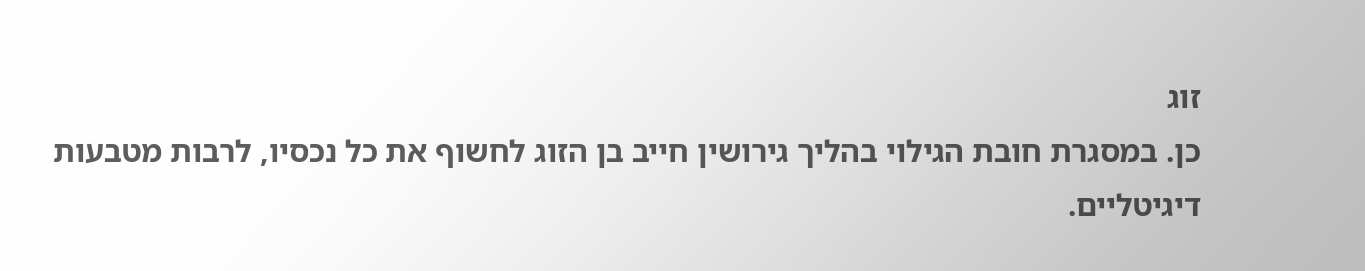זוג
כן. במסגרת חובת הגילוי בהליך גירושין חייב בן הזוג לחשוף את כל נכסיו, לרבות מטבעות דיגיטליים.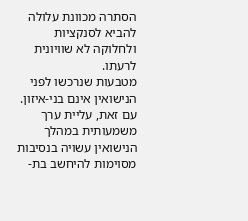הסתרה מכוונת עלולה להביא לסנקציות ולחלוקה לא שוויונית לרעתו.
מטבעות שנרכשו לפני הנישואין אינם בני-איזון. עם זאת, עליית ערך משמעותית במהלך הנישואין עשויה בנסיבות מסוימות להיחשב בת-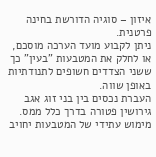איזון – סוגיה הדורשת בחינה פרטנית.
ניתן לקבוע מועד הערכה מוסכם, או לחלק את המטבעות "בעין" כך ששני הצדדים חשופים לתנודתיות באופן שווה.
העברת נכסים בין בני זוג אגב גירושין פטורה בדרך כלל ממס. מימוש עתידי של המטבעות יחויב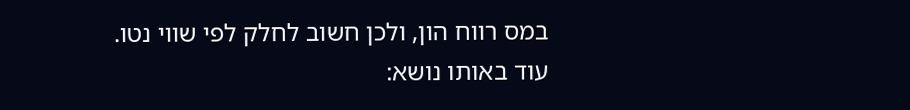במס רווח הון, ולכן חשוב לחלק לפי שווי נטו.
עוד באותו נושא: